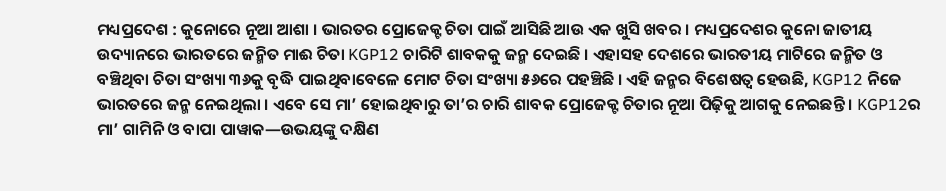ମଧ୍ୟପ୍ରଦେଶ : କୁନୋରେ ନୂଆ ଆଶା । ଭାରତର ପ୍ରୋଜେକ୍ଟ ଚିତା ପାଇଁ ଆସିଛି ଆଉ ଏକ ଖୁସି ଖବର । ମଧ୍ୟପ୍ରଦେଶର କୁନୋ ଜାତୀୟ ଉଦ୍ୟାନରେ ଭାରତରେ ଜନ୍ମିତ ମାଈ ଚିତା KGP12 ଚାରିଟି ଶାବକକୁ ଜନ୍ମ ଦେଇଛି । ଏହାସହ ଦେଶରେ ଭାରତୀୟ ମାଟିରେ ଜନ୍ମିତ ଓ ବଞ୍ଚିଥିବା ଚିତା ସଂଖ୍ୟା ୩୬କୁ ବୃଦ୍ଧି ପାଇଥିବାବେଳେ ମୋଟ ଚିତା ସଂଖ୍ୟା ୫୬ରେ ପହଞ୍ଚିଛି । ଏହି ଜନ୍ମର ବିଶେଷତ୍ୱ ହେଉଛି, KGP12 ନିଜେ ଭାରତରେ ଜନ୍ମ ନେଇଥିଲା । ଏବେ ସେ ମା’ ହୋଇଥିବାରୁ ତା’ର ଚାରି ଶାବକ ପ୍ରୋଜେକ୍ଟ ଚିତାର ନୂଆ ପିଢ଼ିକୁ ଆଗକୁ ନେଇଛନ୍ତି । KGP12ର ମା’ ଗାମିନି ଓ ବାପା ପାୱାକ—ଉଭୟଙ୍କୁ ଦକ୍ଷିଣ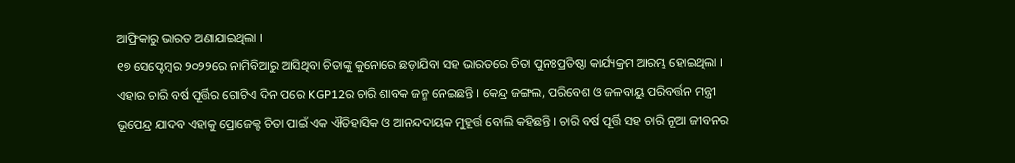ଆଫ୍ରିକାରୁ ଭାରତ ଅଣାଯାଇଥିଲା ।
୧୭ ସେପ୍ଟେମ୍ବର ୨୦୨୨ରେ ନାମିବିଆରୁ ଆସିଥିବା ଚିତାଙ୍କୁ କୁନୋରେ ଛଡ଼ାଯିବା ସହ ଭାରତରେ ଚିତା ପୁନଃପ୍ରତିଷ୍ଠା କାର୍ଯ୍ୟକ୍ରମ ଆରମ୍ଭ ହୋଇଥିଲା । ଏହାର ଚାରି ବର୍ଷ ପୂର୍ତ୍ତିର ଗୋଟିଏ ଦିନ ପରେ KGP12ର ଚାରି ଶାବକ ଜନ୍ମ ନେଇଛନ୍ତି । କେନ୍ଦ୍ର ଜଙ୍ଗଲ, ପରିବେଶ ଓ ଜଳବାୟୁ ପରିବର୍ତ୍ତନ ମନ୍ତ୍ରୀ ଭୂପେନ୍ଦ୍ର ଯାଦବ ଏହାକୁ ପ୍ରୋଜେକ୍ଟ ଚିତା ପାଇଁ ଏକ ଐତିହାସିକ ଓ ଆନନ୍ଦଦାୟକ ମୁହୂର୍ତ୍ତ ବୋଲି କହିଛନ୍ତି । ଚାରି ବର୍ଷ ପୂର୍ତ୍ତି ସହ ଚାରି ନୂଆ ଜୀବନର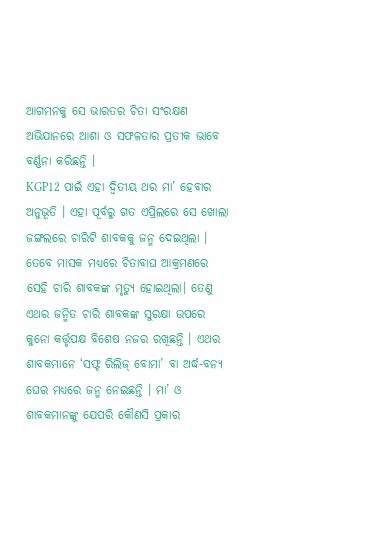ଆଗମନକୁ ସେ ଭାରତର ଚିତା ସଂରକ୍ଷଣ ଅଭିଯାନରେ ଆଶା ଓ ସଫଳତାର ପ୍ରତୀକ ଭାବେ ବର୍ଣ୍ଣନା କରିଛନ୍ତି ।
KGP12 ପାଇଁ ଏହା ଦ୍ୱିତୀୟ ଥର ମା’ ହେବାର ଅନୁଭୂତି । ଏହା ପୂର୍ବରୁ ଗତ ଏପ୍ରିଲରେ ସେ ଖୋଲା ଜଙ୍ଗଲରେ ଚାରିଟି ଶାବକକୁ ଜନ୍ମ ଦେଇଥିଲା । ତେବେ ମାସକ ମଧ୍ୟରେ ଚିତାବାଘ ଆକ୍ରମଣରେ ସେହି ଚାରି ଶାବକଙ୍କ ମୃତ୍ୟୁ ହୋଇଥିଲା। ତେଣୁ ଏଥର ଜନ୍ମିତ ଚାରି ଶାବକଙ୍କ ସୁରକ୍ଷା ଉପରେ କୁନୋ କର୍ତ୍ତୃପକ୍ଷ ବିଶେଷ ନଜର ରଖିଛନ୍ତି । ଏଥର ଶାବକମାନେ ‘ସଫ୍ଟ ରିଲିଜ୍ ବୋମା’ ବା ଅର୍ଦ୍ଧ-ବନ୍ୟ ଘେର ମଧ୍ୟରେ ଜନ୍ମ ନେଇଛନ୍ତି । ମା’ ଓ ଶାବକମାନଙ୍କୁ ଯେପରି କୌଣସି ପ୍ରକାର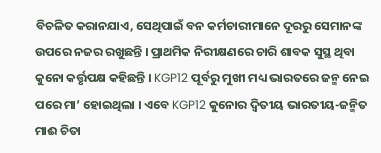ବିଚଳିତ କରାନଯାଏ, ସେଥିପାଇଁ ବନ କର୍ମଚାରୀମାନେ ଦୂରରୁ ସେମାନଙ୍କ ଉପରେ ନଜର ରଖୁଛନ୍ତି । ପ୍ରାଥମିକ ନିରୀକ୍ଷଣରେ ଚାରି ଶାବକ ସୁସ୍ଥ ଥିବା କୁନୋ କର୍ତ୍ତୃପକ୍ଷ କହିଛନ୍ତି । KGP12 ପୂର୍ବରୁ ମୁଖୀ ମଧ୍ୟ ଭାରତରେ ଜନ୍ମ ନେଇ ପରେ ମା’ ହୋଇଥିଲା । ଏବେ KGP12 କୁନୋର ଦ୍ୱିତୀୟ ଭାରତୀୟ-ଜନ୍ମିତ ମାଈ ଚିତା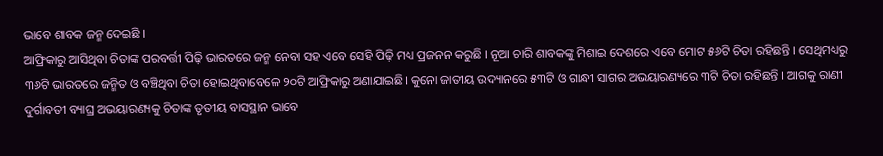ଭାବେ ଶାବକ ଜନ୍ମ ଦେଇଛି ।
ଆଫ୍ରିକାରୁ ଆସିଥିବା ଚିତାଙ୍କ ପରବର୍ତ୍ତୀ ପିଢ଼ି ଭାରତରେ ଜନ୍ମ ନେବା ସହ ଏବେ ସେହି ପିଢ଼ି ମଧ୍ୟ ପ୍ରଜନନ କରୁଛି । ନୂଆ ଚାରି ଶାବକଙ୍କୁ ମିଶାଇ ଦେଶରେ ଏବେ ମୋଟ ୫୬ଟି ଚିତା ରହିଛନ୍ତି । ସେଥିମଧ୍ୟରୁ ୩୬ଟି ଭାରତରେ ଜନ୍ମିତ ଓ ବଞ୍ଚିଥିବା ଚିତା ହୋଇଥିବାବେଳେ ୨୦ଟି ଆଫ୍ରିକାରୁ ଅଣାଯାଇଛି। କୁନୋ ଜାତୀୟ ଉଦ୍ୟାନରେ ୫୩ଟି ଓ ଗାନ୍ଧୀ ସାଗର ଅଭୟାରଣ୍ୟରେ ୩ଟି ଚିତା ରହିଛନ୍ତି । ଆଗକୁ ରାଣୀ ଦୁର୍ଗାବତୀ ବ୍ୟାଘ୍ର ଅଭୟାରଣ୍ୟକୁ ଚିତାଙ୍କ ତୃତୀୟ ବାସସ୍ଥାନ ଭାବେ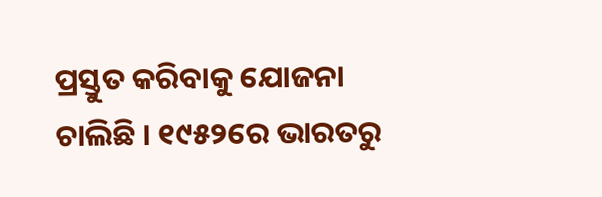ପ୍ରସ୍ତୁତ କରିବାକୁ ଯୋଜନା ଚାଲିଛି । ୧୯୫୨ରେ ଭାରତରୁ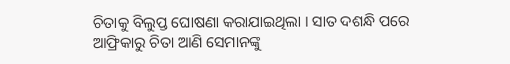ଚିତାକୁ ବିଲୁପ୍ତ ଘୋଷଣା କରାଯାଇଥିଲା । ସାତ ଦଶନ୍ଧି ପରେ ଆଫ୍ରିକାରୁ ଚିତା ଆଣି ସେମାନଙ୍କୁ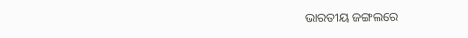ଭାରତୀୟ ଜଙ୍ଗଲରେ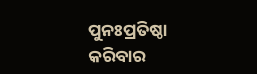ପୁନଃପ୍ରତିଷ୍ଠା କରିବାର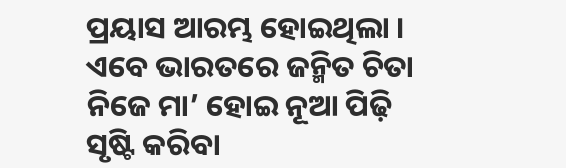ପ୍ରୟାସ ଆରମ୍ଭ ହୋଇଥିଲା । ଏବେ ଭାରତରେ ଜନ୍ମିତ ଚିତା ନିଜେ ମା’ ହୋଇ ନୂଆ ପିଢ଼ି ସୃଷ୍ଟି କରିବା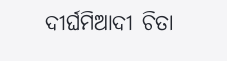ଦୀର୍ଘମିଆଦୀ ଚିତା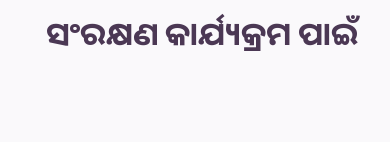ସଂରକ୍ଷଣ କାର୍ଯ୍ୟକ୍ରମ ପାଇଁ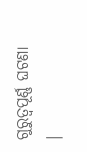ଗୁରୁତ୍ୱପୂର୍ଣ୍ଣ ଘଟଣା ।